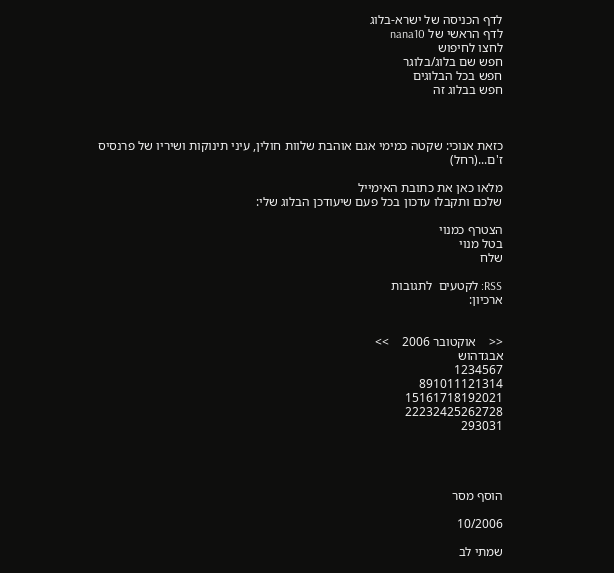לדף הכניסה של ישרא-בלוג
לדף הראשי של nana10
לחצו לחיפוש
חפש שם בלוג/בלוגר
חפש בכל הבלוגים
חפש בבלוג זה



כזאת אנוכי: שקטה כמימי אגם אוהבת שלוות חולין, עיני תינוקות ושיריו של פרנסיס ז'ם...(רחל)

מלאו כאן את כתובת האימייל
שלכם ותקבלו עדכון בכל פעם שיעודכן הבלוג שלי:

הצטרף כמנוי
בטל מנוי
שלח

RSS: לקטעים  לתגובות
ארכיון:


<<    אוקטובר 2006    >>
אבגדהוש
1234567
891011121314
15161718192021
22232425262728
293031




הוסף מסר

10/2006

שמתי לב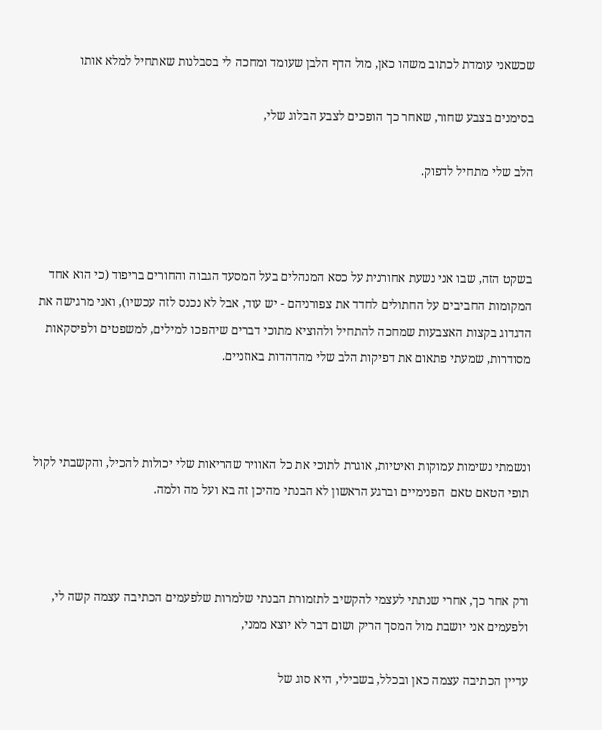שכשאני עומדת לכתוב משהו כאן, מול הדף הלבן שעומד ומחכה לי בסבלנות שאתחיל למלא אותו

בסימנים בצבע שחור, שאחר כך הופכים לצבע הבלוג שלי,

הלב שלי מתחיל לדפוק.



בשקט הזה, שבו אני נשעת אחורנית על כסא המנהלים בעל המסעד הגבוה והחורים בריפוד (כי הוא אחד המקומות החביבים על החתולים לחדד את צפורניהם - יש עוד, אבל לא נכנס לזה עכשיו), ואני מרגישה את הדגדוג בקצות האצבעות שמחכה להתחיל ולהוציא מתוכי דברים שיהפכו למילים, למשפטים ולפיסקאות מסודרות, שמעתי פתאום את דפיקות הלב שלי מהדהדות באוזניים.



ונשמתי נשימות עמוקות ואיטיות, אוגרת לתוכי את כל האוויר שהריאות שלי יכולות להכיל, והקשבתי לקול תופי הטאם טאם  הפנימיים וברגע הראשון לא הבנתי מהיכן זה בא ועל מה ולמה.



ורק אחר כך, אחרי שנתתי לעצמי להקשיב לתזמורת הבנתי שלמרות שלפעמים הכתיבה עצמה קשה לי, ולפעמים אני יושבת מול המסך הריק ושום דבר לא יוצא ממני,

עדיין הכתיבה עצמה כאן ובכלל, בשבילי, היא סוג של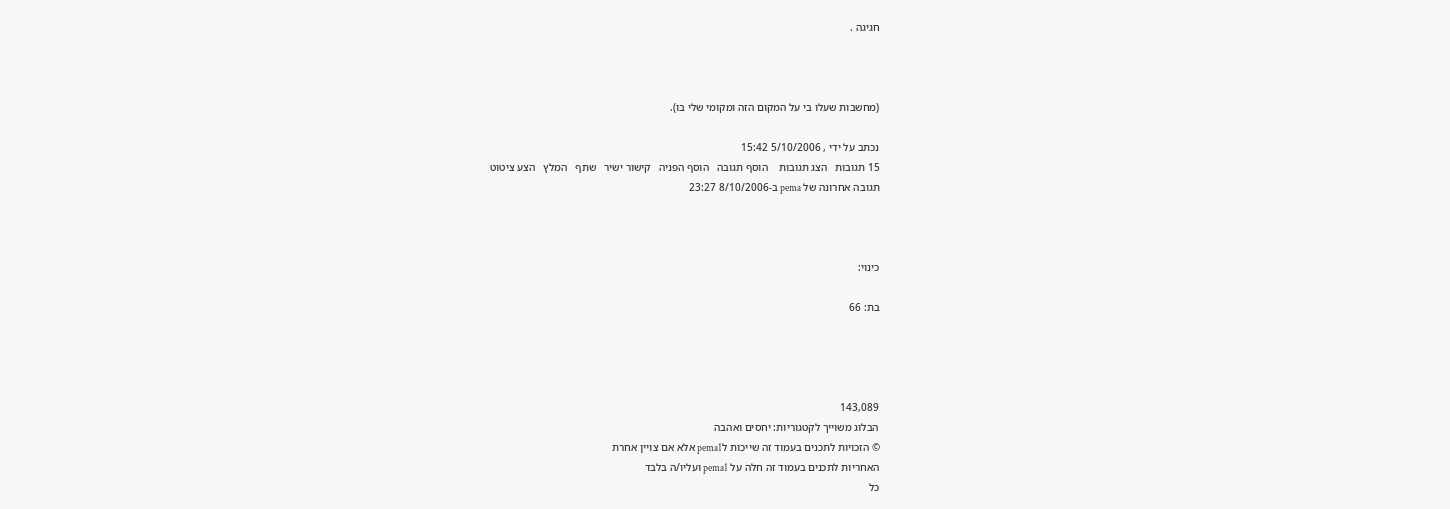חגיגה .



(מחשבות שעלו בי על המקום הזה ומקומי שלי בו).

נכתב על ידי , 5/10/2006 15:42
15 תגובות   הצג תגובות    הוסף תגובה   הוסף הפניה   קישור ישיר   שתף   המלץ   הצע ציטוט
תגובה אחרונה של pema ב-8/10/2006 23:27



כינוי:

בת: 66




143,089
הבלוג משוייך לקטגוריות: יחסים ואהבה
© הזכויות לתכנים בעמוד זה שייכות לpema1 אלא אם צויין אחרת
האחריות לתכנים בעמוד זה חלה על pema1 ועליו/ה בלבד
כל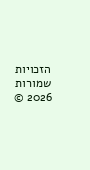הזכויות שמורות 2026 ©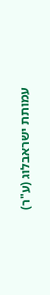עמותת ישראבלוג (ע"ר)